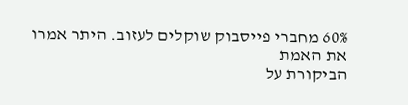60% מחברי פייסבוק שוקלים לעזוב. היתר אמרו את האמת
הביקורת על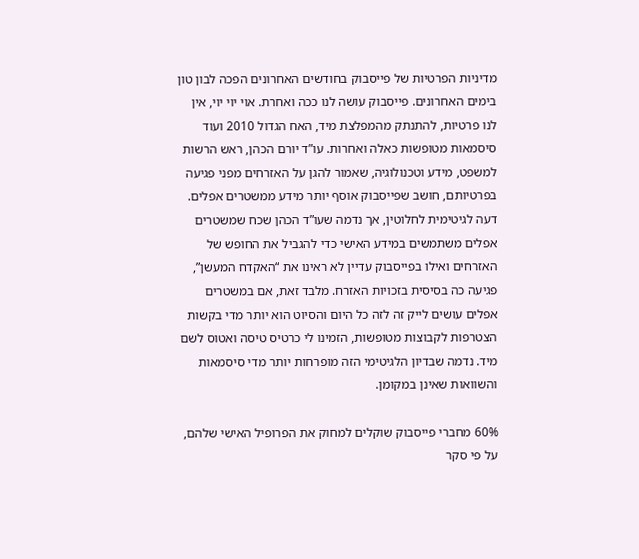מדיניות הפרטיות של פייסבוק בחודשים האחרונים הפכה לבון טון בימים האחרונים. פייסבוק עושה לנו ככה ואחרת. אוי יוי יוי, אין לנו פרטיות, להתנתק מהמפלצת מיד, האח הגדול 2010 ועוד סיסמאות מטופשות כאלה ואחרות. עו”ד יורם הכהן, ראש הרשות למשפט, מידע וטכנולוגיה, שאמור להגן על האזרחים מפני פגיעה בפרטיותם, חושב שפייסבוק אוסף יותר מידע ממשטרים אפלים.
דעה לגיטימית לחלוטין, אך נדמה שעו”ד הכהן שכח שמשטרים אפלים משתמשים במידע האישי כדי להגביל את החופש של האזרחים ואילו בפייסבוק עדיין לא ראינו את “האקדח המעשן”, פגיעה כה בסיסית בזכויות האזרח. מלבד זאת, אם במשטרים אפלים עושים לייק זה לזה כל היום והסיוט הוא יותר מדי בקשות הצטרפות לקבוצות מטופשות, הזמינו לי כרטיס טיסה ואטוס לשם מיד. נדמה שבדיון הלגיטימי הזה מופרחות יותר מדי סיסמאות והשוואות שאינן במקומן.

60% מחברי פייסבוק שוקלים למחוק את הפרופיל האישי שלהם, על פי סקר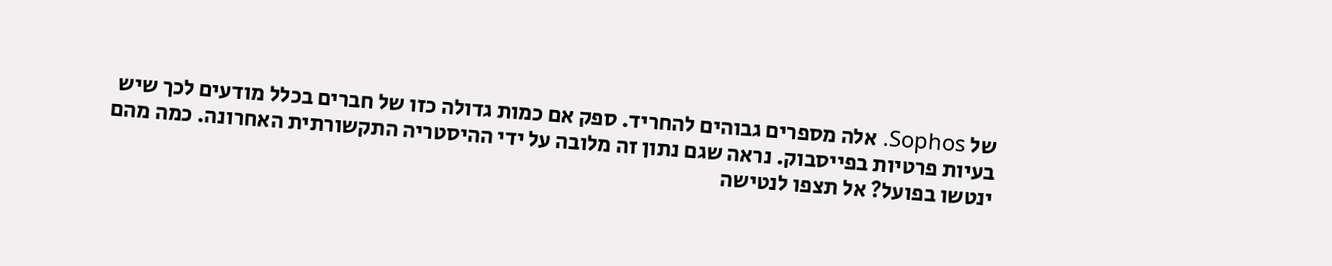של Sophos. אלה מספרים גבוהים להחריד. ספק אם כמות גדולה כזו של חברים בכלל מודעים לכך שיש בעיות פרטיות בפייסבוק. נראה שגם נתון זה מלובה על ידי ההיסטריה התקשורתית האחרונה. כמה מהם ינטשו בפועל? אל תצפו לנטישה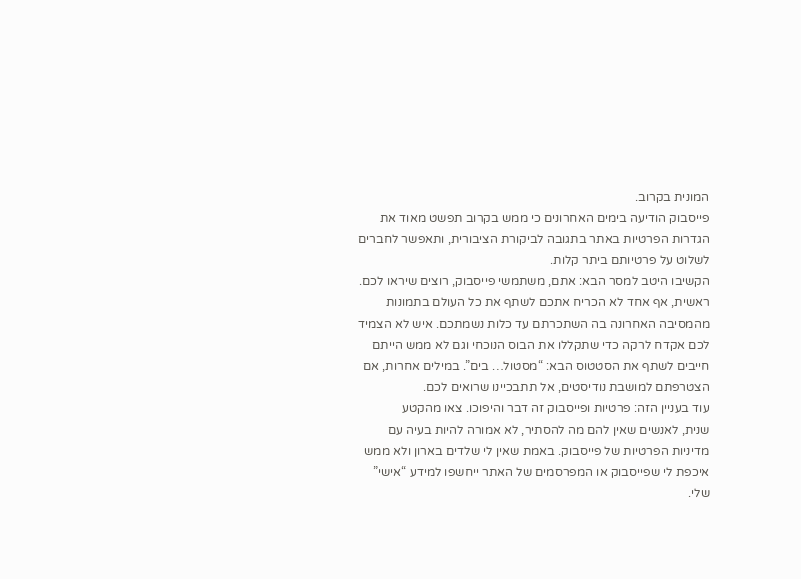המונית בקרוב.
פייסבוק הודיעה בימים האחרונים כי ממש בקרוב תפשט מאוד את הגדרות הפרטיות באתר בתגובה לביקורת הציבורית, ותאפשר לחברים לשלוט על פרטיותם ביתר קלות.
הקשיבו היטב למסר הבא: אתם, משתמשי פייסבוק, רוצים שיראו לכם.
ראשית, אף אחד לא הכריח אתכם לשתף את כל העולם בתמונות מהמסיבה האחרונה בה השתכרתם עד כלות נשמתכם. איש לא הצמיד לכם אקדח לרקה כדי שתקללו את הבוס הנוכחי וגם לא ממש הייתם חייבים לשתף את הסטטוס הבא: “מסטול… בים”. במילים אחרות, אם הצטרפתם למושבת נודיסטים, אל תתבכיינו שרואים לכם.
עוד בעניין הזה: פרטיות ופייסבוק זה דבר והיפוכו. צאו מהקטע
שנית, לאנשים שאין להם מה להסתיר, לא אמורה להיות בעיה עם מדיניות הפרטיות של פייסבוק. באמת שאין לי שלדים בארון ולא ממש איכפת לי שפייסבוק או המפרסמים של האתר ייחשפו למידע “אישי” שלי.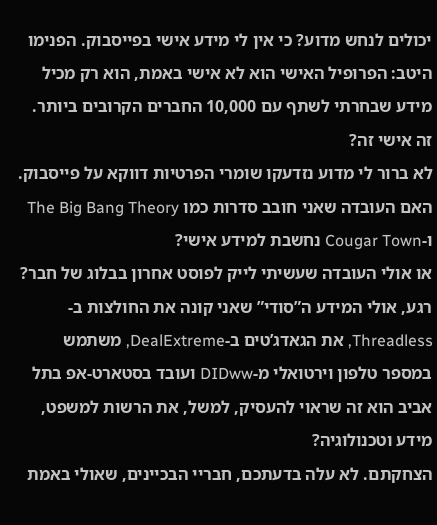יכולים לנחש מדוע? כי אין לי מידע אישי בפייסבוק. הפנימו היטב: הפרופיל האישי הוא לא אישי באמת, הוא רק מכיל מידע שבחרתי לשתף עם 10,000 החברים הקרובים ביותר.
זה אישי זה?
לא ברור לי מדוע נזדעקו שומרי הפרטיות דווקא על פייסבוק. האם העובדה שאני חובב סדרות כמו The Big Bang Theory ו-Cougar Town נחשבת למידע אישי?
או אולי העובדה שעשיתי לייק לפוסט אחרון בבלוג של חבר?
רגע, אולי המידע ה”סודי” שאני קונה את החולצות ב-Threadless, את הגאדג’טים ב-DealExtreme, משתמש במספר טלפון וירטואלי מ-DIDww ועובד בסטארט-אפ בתל אביב הוא זה שראוי להעסיק, למשל, את הרשות למשפט, מידע וטכנולוגיה?
הצחקתם. לא עלה בדעתכם, חבריי הבכיינים, שאולי באמת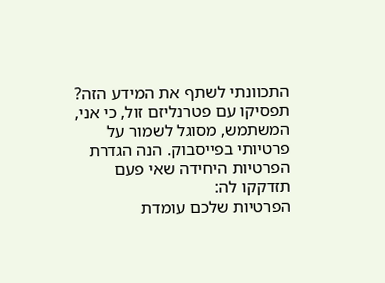התכוונתי לשתף את המידע הזה?
תפסיקו עם פטרנליזם זול, כי אני, המשתמש, מסוגל לשמור על פרטיותי בפייסבוק. הנה הגדרת הפרטיות היחידה שאי פעם תזדקקו לה:
הפרטיות שלכם עומדת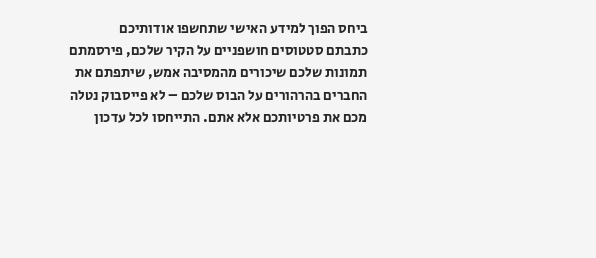ביחס הפוך למידע האישי שתחשפו אודותיכם
כתבתם סטטוסים חושפניים על הקיר שלכם, פירסמתם תמונות שלכם שיכורים מהמסיבה אמש, שיתפתם את החברים בהרהורים על הבוס שלכם – לא פייסבוק נטלה מכם את פרטיותכם אלא אתם. התייחסו לכל עדכון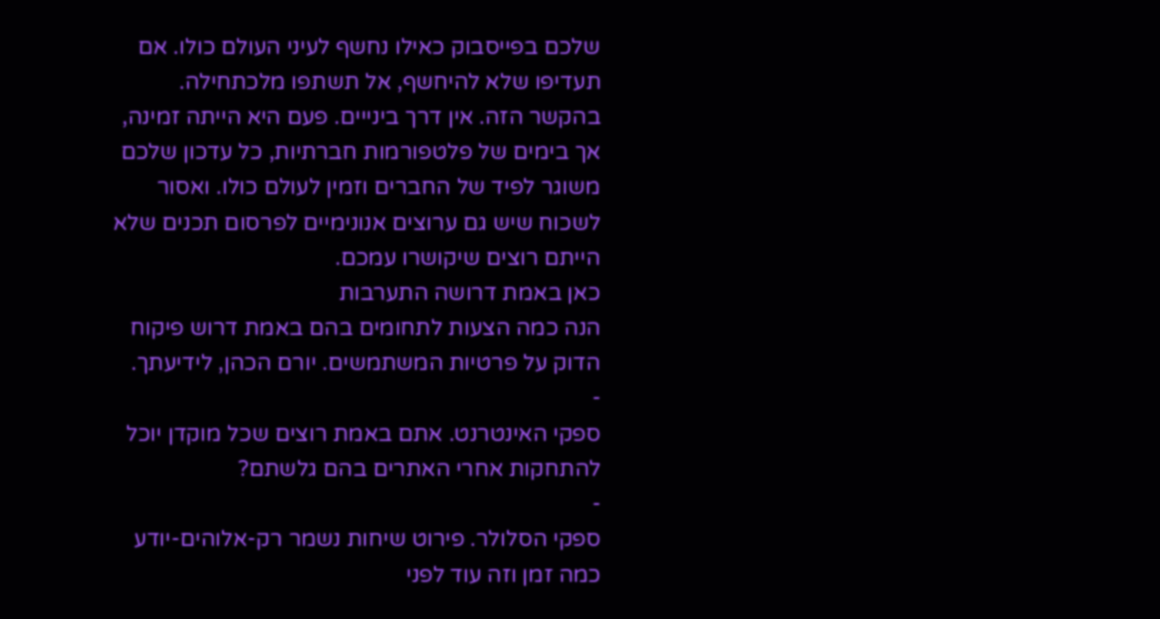שלכם בפייסבוק כאילו נחשף לעיני העולם כולו. אם תעדיפו שלא להיחשף, אל תשתפו מלכתחילה. בהקשר הזה. אין דרך בינייים. פעם היא הייתה זמינה, אך בימים של פלטפורמות חברתיות, כל עדכון שלכם משוגר לפיד של החברים וזמין לעולם כולו. ואסור לשכוח שיש גם ערוצים אנונימיים לפרסום תכנים שלא הייתם רוצים שיקושרו עמכם.
כאן באמת דרושה התערבות
הנה כמה הצעות לתחומים בהם באמת דרוש פיקוח הדוק על פרטיות המשתמשים. יורם הכהן, לידיעתך.
-
ספקי האינטרנט. אתם באמת רוצים שכל מוקדן יוכל להתחקות אחרי האתרים בהם גלשתם?
-
ספקי הסלולר. פירוט שיחות נשמר רק-אלוהים-יודע כמה זמן וזה עוד לפני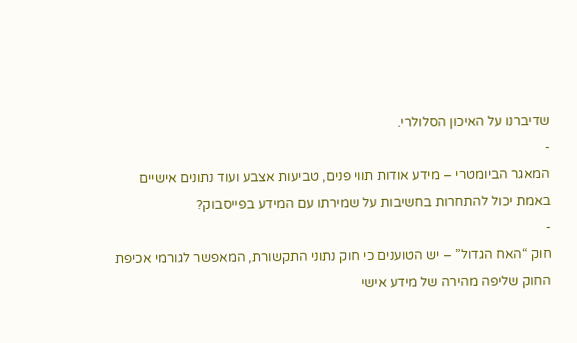שדיברנו על האיכון הסלולרי.
-
המאגר הביומטרי – מידע אודות תווי פנים, טביעות אצבע ועוד נתונים אישיים באמת יכול להתחרות בחשיבות על שמירתו עם המידע בפייסבוק?
-
חוק “האח הגדול” – יש הטוענים כי חוק נתוני התקשורת, המאפשר לגורמי אכיפת החוק שליפה מהירה של מידע אישי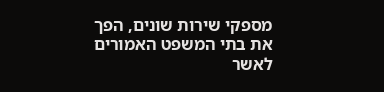מספקי שירות שונים, הפך את בתי המשפט האמורים לאשר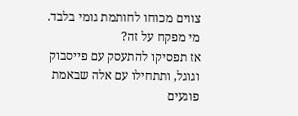צווים מכוחו לחותמת גומי בלבד. מי מפקח על זה?
אז תפסיקו להתעסק עם פייסבוק וגוגל, ותתחילו עם אלה שבאמת פוגעים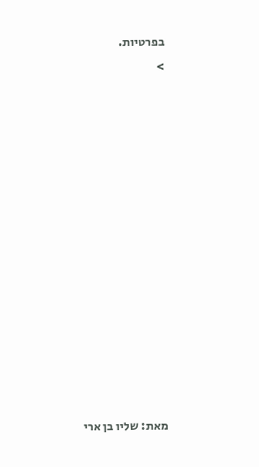בפרטיות.
>














מאת: שליו בן ארי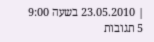| 23.05.2010 בשעה 9:00
5 תגובות